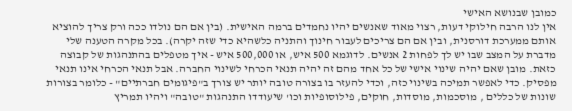כמובן שבנושא האישי
אין לנו הרבה חילוקי דעות, רצוי מאוד שאנשים יהיו נחמדים ברמה האישית. (בין אם הם נולדו ככה ורק צריך להוציא אותם ממערכת דורסנית, ובין אם הם צריכים לעבור חינוך והתניה כלשהיא כדי שזה יקרה). בכל מקרה הטענה שלי מדברת על המצב שבו יש לך לפחות 2 אנשים. לדוגמא 500 איש, או 500,000 איש - איך מטפלים בהתנהגות של קבוצה כזאת. מובן שאם יהיה שינוי אישי של כל אחד מהם זה יהיה תנאי הכרחי לשינוי החברה. אבל תנאי הכרחי אינו תנאי מפסיק. כדי לאפשר תמיכה בשינוי כזה, וכדי להעזר בו בצורה טובה יותר יש צורך ב"פיגומים חברתיים" - כלומר בצורות שונות של כללים , מוסכמות, מוסדות, חוקים, פילוסופיות וכו' שיעודדו התנהגות "טובה" ויהיו תמריץ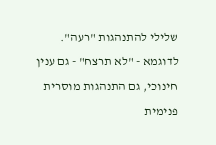שלילי להתנהגות "רעה". לדוגמא - "לא תרצח" - גם ענין חינוכי, גם התנהגות מוסרית פנימית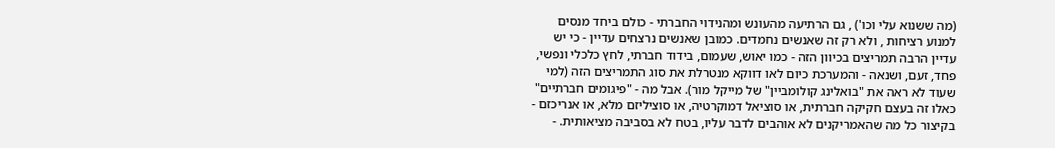(מה ששנוא עלי וכו') , גם הרתיעה מהעונש ומהנידוי החברתי - כולם ביחד מנסים למנוע רציחות , ולא רק זה שאנשים נחמדים. כמובן שאנשים נרצחים עדיין - כי יש עדיין הרבה תמריצים בכיוון הזה - כמו יאוש, שעמום, בידוד חברתי, לחץ כלכלי ונפשי, פחד, זעם, ושנאה - והמערכת כיום לאו דווקא מנטרלת את סוג התמריצים הזה (למי שעוד לא ראה את "בואלינג קולומביין" של מייקל מור). אבל מה - "פיגומים חברתיים" כאלו זה בעצם חקיקה חברתית, או סוציאל דמוקרטיה, או סוציליזם מלא, או אנריכזם - בקיצור כל מה שהאמריקנים לא אוהבים לדבר עליו, בטח לא בסביבה מציאותית. -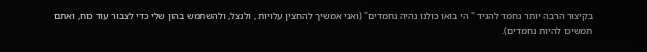בקיצור הרבה יותר נחמד להגיד " הי בואו כולנו נהיה נחמדים" (ואני אמשיך להחצין עלויות , ולנצל, ולהשתמש בהון שלי כדי לצבור עוד כוח, ואתם תמשיכו להיות נחמדים).